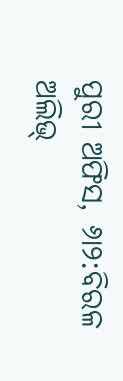ପୁରୀ ଅଫିସ, ୬ା୨:ବିରଳ ଅଲିଭ୍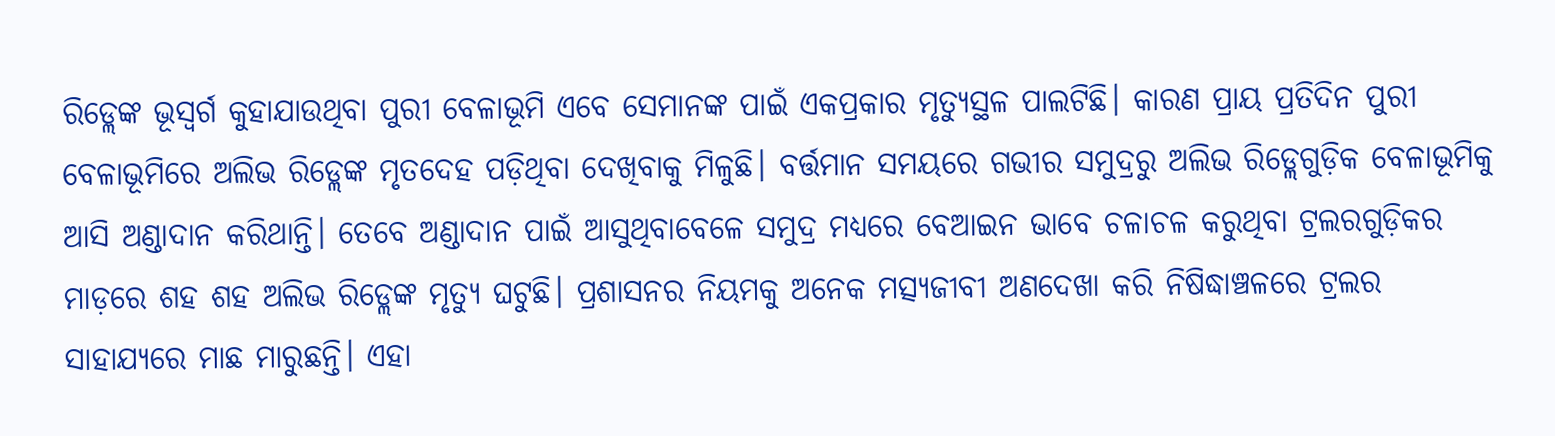ରିଡ୍ଲେଙ୍କ ଭୂସ୍ବର୍ଗ କୁହାଯାଉଥିବା ପୁରୀ ବେଳାଭୂମି ଏବେ ସେମାନଙ୍କ ପାଇଁ ଏକପ୍ରକାର ମୃତ୍ୟୁସ୍ଥଳ ପାଲଟିଛି। କାରଣ ପ୍ରାୟ ପ୍ରତିଦିନ ପୁରୀ ବେଳାଭୂମିରେ ଅଲିଭ ରିଡ୍ଲେଙ୍କ ମୃତଦେହ ପଡ଼ିଥିବା ଦେଖିବାକୁ ମିଳୁଛି। ବର୍ତ୍ତମାନ ସମୟରେ ଗଭୀର ସମୁଦ୍ରରୁ ଅଲିଭ ରିଡ୍ଲେଗୁଡ଼ିକ ବେଳାଭୂମିକୁ ଆସି ଅଣ୍ଡାଦାନ କରିଥାନ୍ତି। ତେବେ ଅଣ୍ଡାଦାନ ପାଇଁ ଆସୁଥିବାବେଳେ ସମୁଦ୍ର ମଧ୍ୟରେ ବେଆଇନ ଭାବେ ଚଳାଚଳ କରୁଥିବା ଟ୍ରଲରଗୁଡ଼ିକର ମାଡ଼ରେ ଶହ ଶହ ଅଲିଭ ରିଡ୍ଲେଙ୍କ ମୃତ୍ୟୁ ଘଟୁଛି। ପ୍ରଶାସନର ନିୟମକୁ ଅନେକ ମତ୍ସ୍ୟଜୀବୀ ଅଣଦେଖା କରି ନିଷିଦ୍ଧାଞ୍ଚଳରେ ଟ୍ରଲର ସାହାଯ୍ୟରେ ମାଛ ମାରୁଛନ୍ତି। ଏହା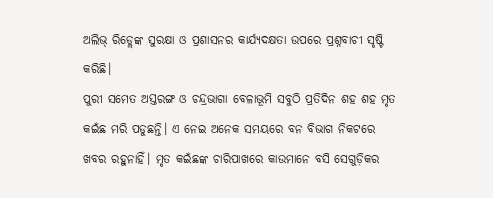ଅଲିଭ୍ ରିଡ୍ଲେଙ୍କ ସୁରକ୍ଷା ଓ ପ୍ରଶାସନର କାର୍ଯ୍ୟଦକ୍ଷତା ଉପରେ ପ୍ରଶ୍ନବାଚୀ ସୃଷ୍ଟି କରିଛି।
ପୁରୀ ସମେତ ଅସ୍ତରଙ୍ଗ ଓ ଚନ୍ଦ୍ରଭାଗା ବେଳାଭୂମି ସବୁଠି ପ୍ରତିଦିନ ଶହ ଶହ ମୃତ କଇଁଛ ମରି ପଡୁଛନ୍ତି। ଏ ନେଇ ଅନେକ ସମୟରେ ବନ ବିଭାଗ ନିକଟରେ ଖବର ରହୁନାହିଁ। ମୃତ କଇଁଛଙ୍କ ଚାରିପାଖରେ କାଉମାନେ ବସି ସେଗୁଡ଼ିକର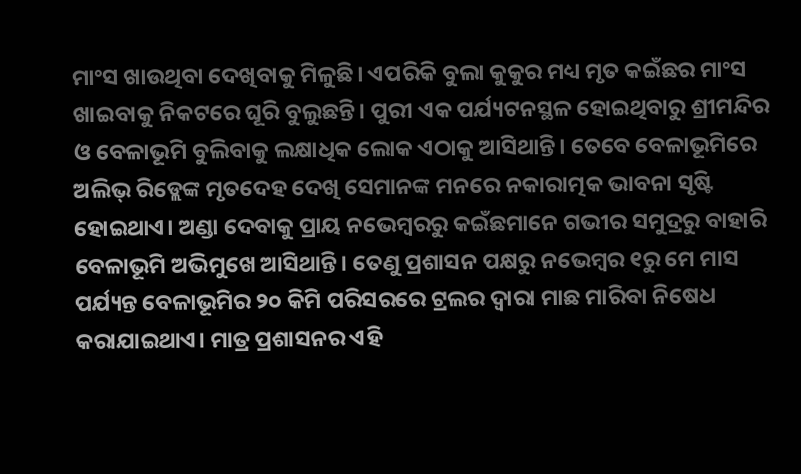ମାଂସ ଖାଉଥିବା ଦେଖିବାକୁ ମିଳୁଛି। ଏପରିକି ବୁଲା କୁକୁର ମଧ୍ୟ ମୃତ କଇଁଛର ମାଂସ ଖାଇବାକୁ ନିକଟରେ ଘୂରି ବୁଲୁଛନ୍ତି। ପୁରୀ ଏକ ପର୍ଯ୍ୟଟନସ୍ଥଳ ହୋଇଥିବାରୁ ଶ୍ରୀମନ୍ଦିର ଓ ବେଳାଭୂମି ବୁଲିବାକୁ ଲକ୍ଷାଧିକ ଲୋକ ଏଠାକୁ ଆସିଥାନ୍ତି। ତେବେ ବେଳାଭୂମିରେ ଅଲିଭ୍ ରିଡ୍ଲେଙ୍କ ମୃତଦେହ ଦେଖି ସେମାନଙ୍କ ମନରେ ନକାରାତ୍ମକ ଭାବନା ସୃଷ୍ଟି ହୋଇଥାଏ। ଅଣ୍ଡା ଦେବାକୁ ପ୍ରାୟ ନଭେମ୍ବରରୁ କଇଁଛମାନେ ଗଭୀର ସମୁଦ୍ରରୁ ବାହାରି ବେଳାଭୂମି ଅଭିମୁଖେ ଆସିଥାନ୍ତି। ତେଣୁ ପ୍ରଶାସନ ପକ୍ଷରୁ ନଭେମ୍ବର ୧ରୁ ମେ ମାସ ପର୍ଯ୍ୟନ୍ତ ବେଳାଭୂମିର ୨୦ କିମି ପରିସରରେ ଟ୍ରଲର ଦ୍ୱାରା ମାଛ ମାରିବା ନିଷେଧ କରାଯାଇଥାଏ। ମାତ୍ର ପ୍ରଶାସନର ଏହି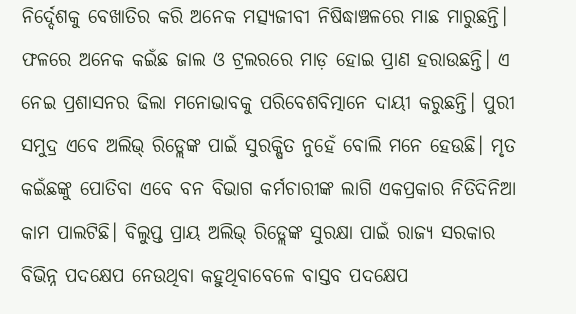ନିର୍ଦ୍ଦେଶକୁ ବେଖାତିର କରି ଅନେକ ମତ୍ସ୍ୟଜୀବୀ ନିଷିଦ୍ଧାଞ୍ଚଳରେ ମାଛ ମାରୁଛନ୍ତି। ଫଳରେ ଅନେକ କଇଁଛ ଜାଲ ଓ ଟ୍ରଲରରେ ମାଡ଼ ହୋଇ ପ୍ରାଣ ହରାଉଛନ୍ତି। ଏ ନେଇ ପ୍ରଶାସନର ଢିଲା ମନୋଭାବକୁ ପରିବେଶବିତ୍ମାନେ ଦାୟୀ କରୁଛନ୍ତି। ପୁରୀ ସମୁଦ୍ର ଏବେ ଅଲିଭ୍ ରିଡ୍ଲେଙ୍କ ପାଇଁ ସୁରକ୍ଷିତ ନୁହେଁ ବୋଲି ମନେ ହେଉଛି। ମୃତ କଇଁଛଙ୍କୁ ପୋତିବା ଏବେ ବନ ବିଭାଗ କର୍ମଚାରୀଙ୍କ ଲାଗି ଏକପ୍ରକାର ନିତିଦିନିଆ କାମ ପାଲଟିଛି। ବିଲୁପ୍ତ ପ୍ରାୟ ଅଲିଭ୍ ରିଡ୍ଲେଙ୍କ ସୁରକ୍ଷା ପାଇଁ ରାଜ୍ୟ ସରକାର ବିଭିନ୍ନ ପଦକ୍ଷେପ ନେଉଥିବା କହୁଥିବାବେଳେ ବାସ୍ତବ ପଦକ୍ଷେପ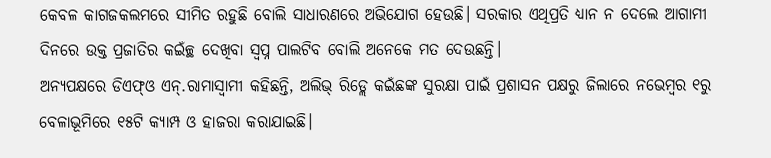କେବଳ କାଗଜକଲମରେ ସୀମିତ ରହୁଛି ବୋଲି ସାଧାରଣରେ ଅଭିଯୋଗ ହେଉଛି। ସରକାର ଏଥିପ୍ରତି ଧ୍ୟାନ ନ ଦେଲେ ଆଗାମୀ ଦିନରେ ଉକ୍ତ ପ୍ରଜାତିର କଇଁଚ୍ଛ ଦେଖିବା ସ୍ବପ୍ନ ପାଲଟିବ ବୋଲି ଅନେକେ ମତ ଦେଉଛନ୍ତି।
ଅନ୍ୟପକ୍ଷରେ ଡିଏଫ୍ଓ ଏନ୍.ରାମାସ୍ବାମୀ କହିଛନ୍ତି, ଅଲିଭ୍ ରିଡ୍ଲେ କଇଁଛଙ୍କ ସୁରକ୍ଷା ପାଇଁ ପ୍ରଶାସନ ପକ୍ଷରୁ ଜିଲାରେ ନଭେମ୍ବର ୧ରୁ ବେଳାଭୂମିରେ ୧୫ଟି କ୍ୟାମ୍ପ ଓ ହାଜରା କରାଯାଇଛି।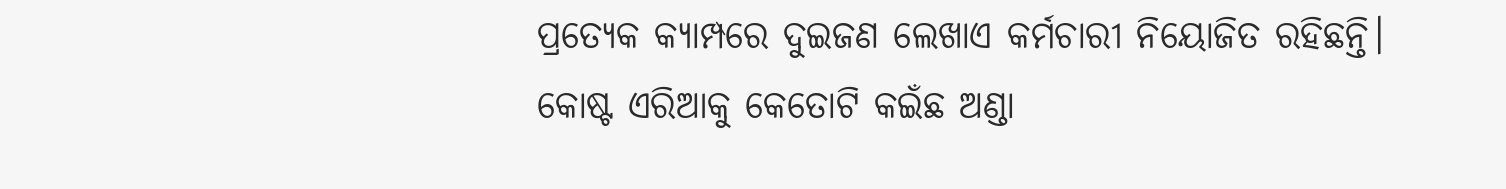ପ୍ରତ୍ୟେକ କ୍ୟାମ୍ପରେ ଦୁଇଜଣ ଲେଖାଏ କର୍ମଚାରୀ ନିୟୋଜିତ ରହିଛନ୍ତି। କୋଷ୍ଟ ଏରିଆକୁ କେତୋଟି କଇଁଛ ଅଣ୍ଡା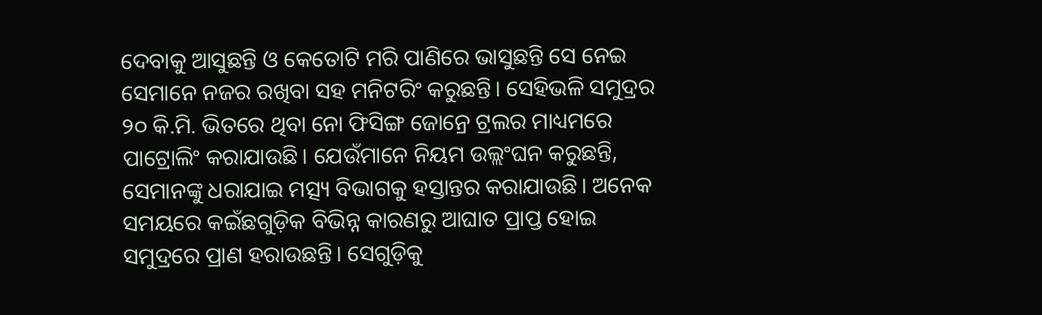ଦେବାକୁ ଆସୁଛନ୍ତି ଓ କେତୋଟି ମରି ପାଣିରେ ଭାସୁଛନ୍ତି ସେ ନେଇ ସେମାନେ ନଜର ରଖିବା ସହ ମନିଟରିଂ କରୁଛନ୍ତି। ସେହିଭଳି ସମୁଦ୍ରର ୨୦ କି.ମି. ଭିତରେ ଥିବା ନୋ ଫିସିଙ୍ଗ ଜୋନ୍ରେ ଟ୍ରଲର ମାଧ୍ୟମରେ ପାଟ୍ରୋଲିଂ କରାଯାଉଛି। ଯେଉଁମାନେ ନିୟମ ଉଲ୍ଲଂଘନ କରୁଛନ୍ତି, ସେମାନଙ୍କୁ ଧରାଯାଇ ମତ୍ସ୍ୟ ବିଭାଗକୁ ହସ୍ତାନ୍ତର କରାଯାଉଛି। ଅନେକ ସମୟରେ କଇଁଛଗୁଡ଼ିକ ବିଭିନ୍ନ କାରଣରୁ ଆଘାତ ପ୍ରାପ୍ତ ହୋଇ ସମୁଦ୍ରରେ ପ୍ରାଣ ହରାଉଛନ୍ତି। ସେଗୁଡ଼ିକୁ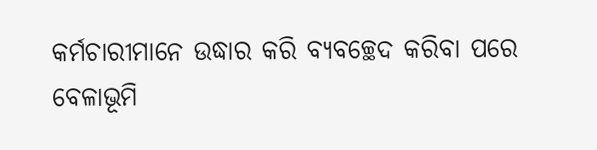କର୍ମଚାରୀମାନେ ଉଦ୍ଧାର କରି ବ୍ୟବଚ୍ଛେଦ କରିବା ପରେ ବେଳାଭୂମି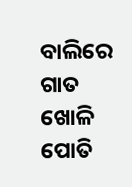ବାଲିରେ ଗାତ ଖୋଳି ପୋତି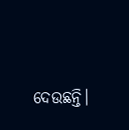ଦେଉଛନ୍ତି।